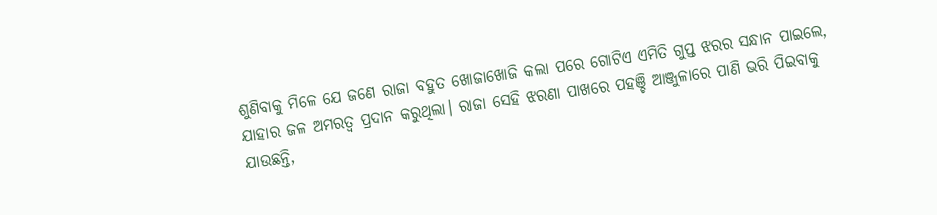ଶୁଣିବାକୁ ମିଳେ ଯେ ଜଣେ ରାଜା ବହୁତ ଖୋଜାଖୋଜି କଲା ପରେ ଗୋଟିଏ ଏମିତି ଗୁପ୍ତ ଝରର ସନ୍ଧାନ ପାଇଲେ, ଯାହାର ଜଳ ଅମରତ୍ବ ପ୍ରଦାନ କରୁଥିଲା। ରାଜା ସେହି ଝରଣା ପାଖରେ ପହଞ୍ଚି ଆଞ୍ଜୁଳାରେ ପାଣି ଭରି ପିଇବାକୁ ଯାଉଛନ୍ତି,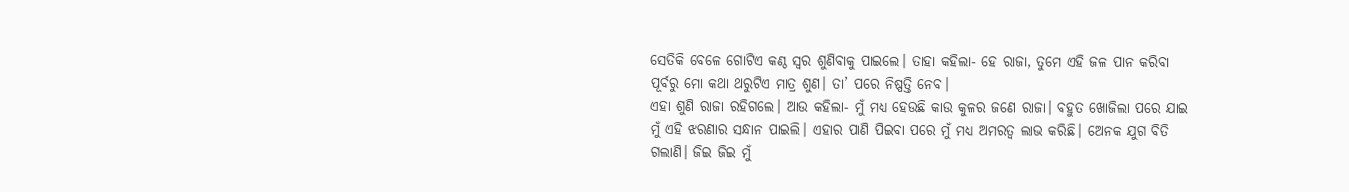ସେତିକି ବେଳେ ଗୋଟିଏ କଣ୍ଠ ସ୍ବର ଶୁଣିବାକୁ ପାଇଲେ। ତାହା କହିଲା- ହେ ରାଜା, ତୁମେ ଏହି ଜଳ ପାନ କରିବା ପୂର୍ବରୁ ମୋ କଥା ଥରୁଟିଏ ମାତ୍ର ଶୁଣ। ତା’ ପରେ ନିଷ୍ପତ୍ତି ନେବ।
ଏହା ଶୁଣି ରାଜା ରହିଗଲେ। ଆଉ କହିଲା- ମୁଁ ମଧ୍ୟ ହେଉଛି କାଉ କୁଳର ଜଣେ ରାଜା। ବହୁତ ଖୋଜିଲା ପରେ ଯାଇ ମୁଁ ଏହି ଝରଣାର ସନ୍ଧାନ ପାଇଲି। ଏହାର ପାଣି ପିଇବା ପରେ ମୁଁ ମଧ୍ୟ ଅମରତ୍ବ ଲାଭ କରିଛି। ଅେନକ ଯୁଗ ବିତି ଗଲାଣି। ଜିଇ ଜିଇ ମୁଁ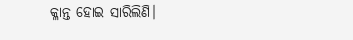କ୍ଳାନ୍ତ ହୋଇ ସାରିଲିଣି।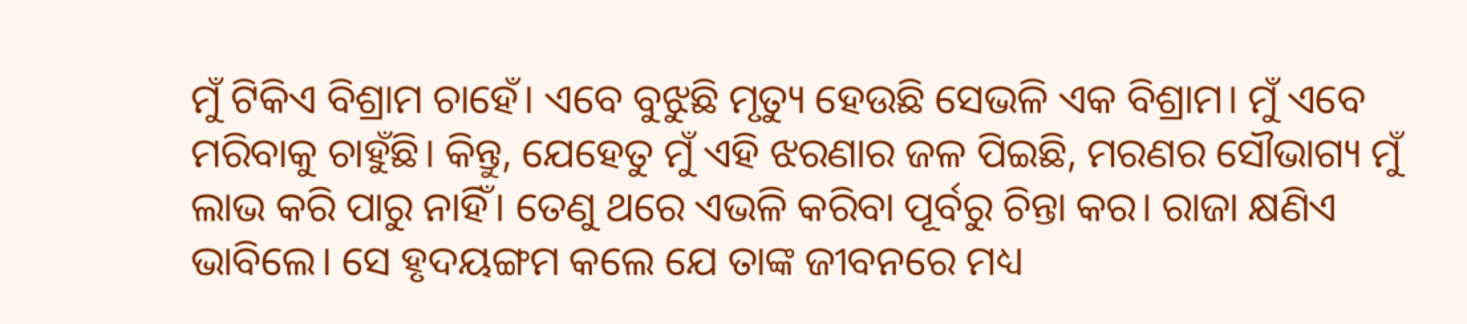ମୁଁ ଟିକିଏ ବିଶ୍ରାମ ଚାହେଁ। ଏବେ ବୁଝୁଛି ମୃତ୍ୟୁ ହେଉଛି ସେଭଳି ଏକ ବିଶ୍ରାମ। ମୁଁ ଏବେ ମରିବାକୁ ଚାହୁଁଛି। କିନ୍ତୁ, ଯେହେତୁ ମୁଁ ଏହି ଝରଣାର ଜଳ ପିଇଛି, ମରଣର ସୌଭାଗ୍ୟ ମୁଁ ଲାଭ କରି ପାରୁ ନାହିଁ। ତେଣୁ ଥରେ ଏଭଳି କରିବା ପୂର୍ବରୁ ଚିନ୍ତା କର। ରାଜା କ୍ଷଣିଏ ଭାବିଲେ। ସେ ହୃଦୟଙ୍ଗମ କଲେ ଯେ ତାଙ୍କ ଜୀବନରେ ମଧ୍ୟ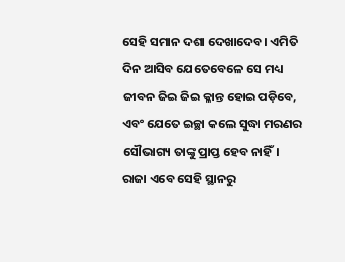ସେହି ସମାନ ଦଶା ଦେଖାଦେବ। ଏମିତି ଦିନ ଆସିବ ଯେତେବେଳେ ସେ ମଧ୍ୟ ଜୀବନ ଜିଇ ଜିଇ କ୍ଳାନ୍ତ ହୋଇ ପଡ଼ିବେ, ଏବଂ ଯେତେ ଇଚ୍ଛା କଲେ ସୁଦ୍ଧା ମରଣର ସୌଭାଗ୍ୟ ତାଙ୍କୁ ପ୍ରାପ୍ତ ହେବ ନାହିଁ। ରାଜା ଏବେ ସେହି ସ୍ଥାନରୁ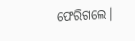ଫେରିଗଲେ।